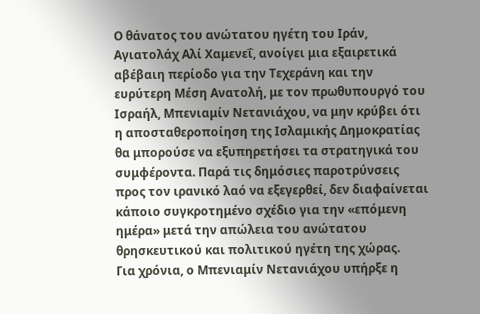Ο θάνατος του ανώτατου ηγέτη του Ιράν, Αγιατολάχ Αλί Χαμενεΐ, ανοίγει μια εξαιρετικά αβέβαιη περίοδο για την Τεχεράνη και την ευρύτερη Μέση Ανατολή, με τον πρωθυπουργό του Ισραήλ, Μπενιαμίν Νετανιάχου, να μην κρύβει ότι η αποσταθεροποίηση της Ισλαμικής Δημοκρατίας θα μπορούσε να εξυπηρετήσει τα στρατηγικά του συμφέροντα. Παρά τις δημόσιες παροτρύνσεις προς τον ιρανικό λαό να εξεγερθεί, δεν διαφαίνεται κάποιο συγκροτημένο σχέδιο για την «επόμενη ημέρα» μετά την απώλεια του ανώτατου θρησκευτικού και πολιτικού ηγέτη της χώρας.
Για χρόνια, ο Μπενιαμίν Νετανιάχου υπήρξε η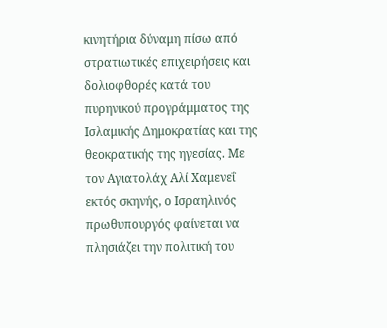κινητήρια δύναμη πίσω από στρατιωτικές επιχειρήσεις και δολιοφθορές κατά του πυρηνικού προγράμματος της Ισλαμικής Δημοκρατίας και της θεοκρατικής της ηγεσίας. Με τον Αγιατολάχ Αλί Χαμενεΐ εκτός σκηνής, ο Ισραηλινός πρωθυπουργός φαίνεται να πλησιάζει την πολιτική του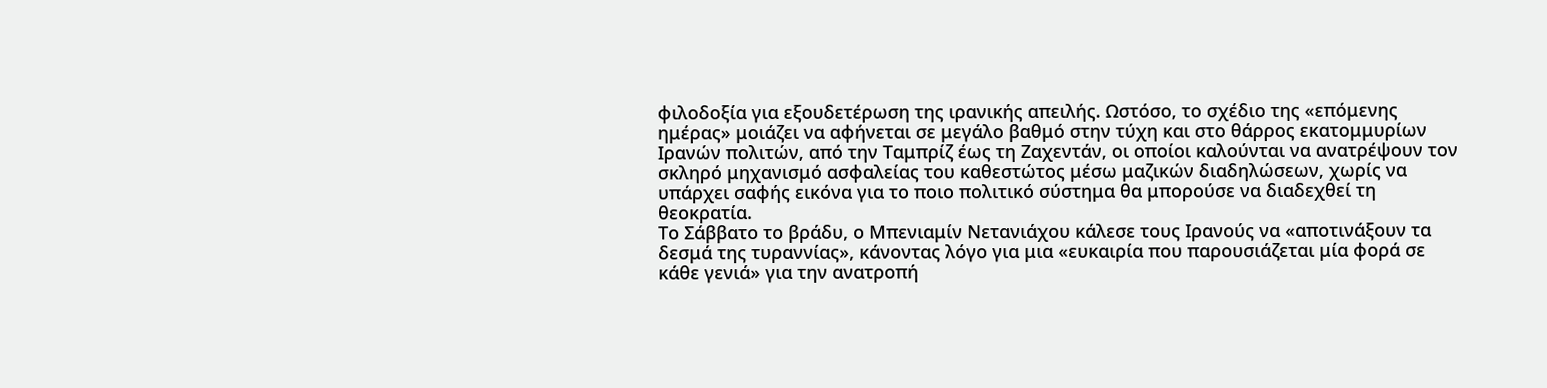φιλοδοξία για εξουδετέρωση της ιρανικής απειλής. Ωστόσο, το σχέδιο της «επόμενης ημέρας» μοιάζει να αφήνεται σε μεγάλο βαθμό στην τύχη και στο θάρρος εκατομμυρίων Ιρανών πολιτών, από την Ταμπρίζ έως τη Ζαχεντάν, οι οποίοι καλούνται να ανατρέψουν τον σκληρό μηχανισμό ασφαλείας του καθεστώτος μέσω μαζικών διαδηλώσεων, χωρίς να υπάρχει σαφής εικόνα για το ποιο πολιτικό σύστημα θα μπορούσε να διαδεχθεί τη θεοκρατία.
Το Σάββατο το βράδυ, ο Μπενιαμίν Νετανιάχου κάλεσε τους Ιρανούς να «αποτινάξουν τα δεσμά της τυραννίας», κάνοντας λόγο για μια «ευκαιρία που παρουσιάζεται μία φορά σε κάθε γενιά» για την ανατροπή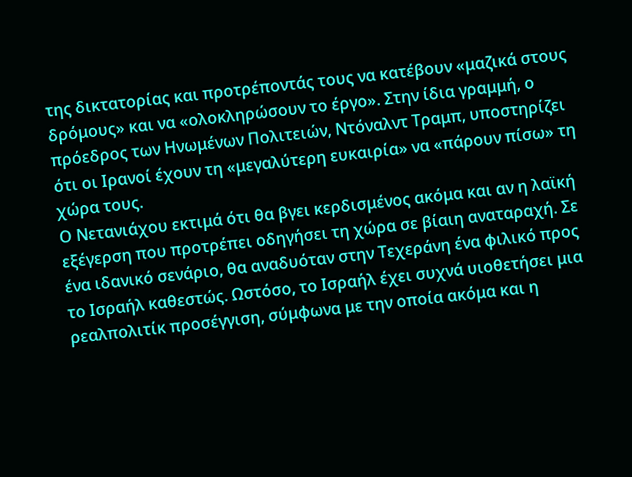της δικτατορίας και προτρέποντάς τους να κατέβουν «μαζικά στους δρόμους» και να «ολοκληρώσουν το έργο». Στην ίδια γραμμή, ο πρόεδρος των Ηνωμένων Πολιτειών, Ντόναλντ Τραμπ, υποστηρίζει ότι οι Ιρανοί έχουν τη «μεγαλύτερη ευκαιρία» να «πάρουν πίσω» τη χώρα τους.
Ο Νετανιάχου εκτιμά ότι θα βγει κερδισμένος ακόμα και αν η λαϊκή εξέγερση που προτρέπει οδηγήσει τη χώρα σε βίαιη αναταραχή. Σε ένα ιδανικό σενάριο, θα αναδυόταν στην Τεχεράνη ένα φιλικό προς το Ισραήλ καθεστώς. Ωστόσο, το Ισραήλ έχει συχνά υιοθετήσει μια ρεαλπολιτίκ προσέγγιση, σύμφωνα με την οποία ακόμα και η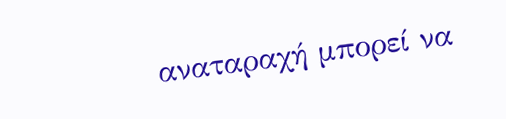αναταραχή μπορεί να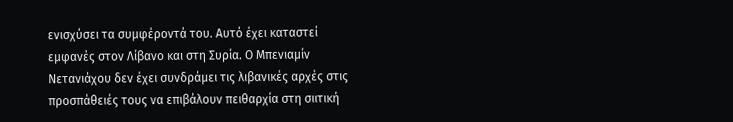ενισχύσει τα συμφέροντά του. Αυτό έχει καταστεί εμφανές στον Λίβανο και στη Συρία. Ο Μπενιαμίν Νετανιάχου δεν έχει συνδράμει τις λιβανικές αρχές στις προσπάθειές τους να επιβάλουν πειθαρχία στη σιιτική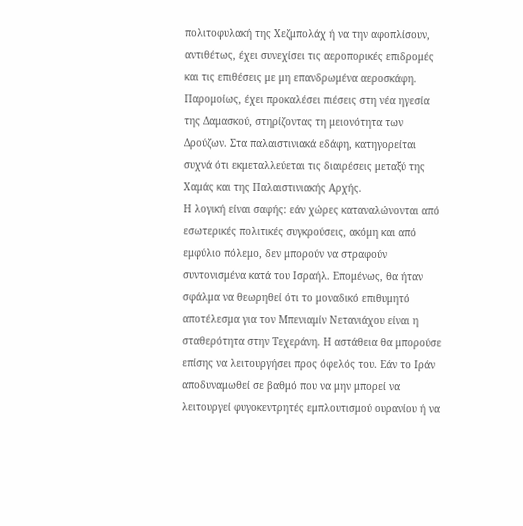πολιτοφυλακή της Χεζμπολάχ ή να την αφοπλίσουν, αντιθέτως, έχει συνεχίσει τις αεροπορικές επιδρομές και τις επιθέσεις με μη επανδρωμένα αεροσκάφη. Παρομοίως, έχει προκαλέσει πιέσεις στη νέα ηγεσία της Δαμασκού, στηρίζοντας τη μειονότητα των Δρούζων. Στα παλαιστινιακά εδάφη, κατηγορείται συχνά ότι εκμεταλλεύεται τις διαιρέσεις μεταξύ της Χαμάς και της Παλαιστινιακής Αρχής.
Η λογική είναι σαφής: εάν χώρες καταναλώνονται από εσωτερικές πολιτικές συγκρούσεις, ακόμη και από εμφύλιο πόλεμο, δεν μπορούν να στραφούν συντονισμένα κατά του Ισραήλ. Επομένως, θα ήταν σφάλμα να θεωρηθεί ότι το μοναδικό επιθυμητό αποτέλεσμα για τον Μπενιαμίν Νετανιάχου είναι η σταθερότητα στην Τεχεράνη. Η αστάθεια θα μπορούσε επίσης να λειτουργήσει προς όφελός του. Εάν το Ιράν αποδυναμωθεί σε βαθμό που να μην μπορεί να λειτουργεί φυγοκεντρητές εμπλουτισμού ουρανίου ή να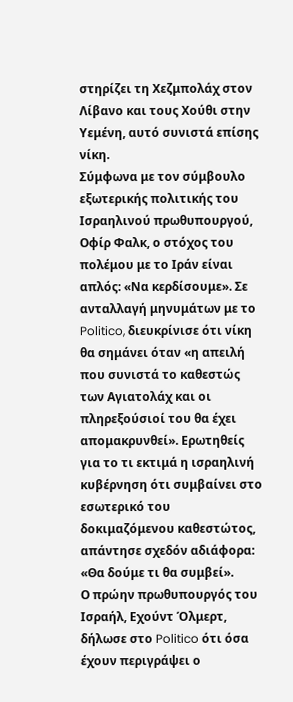στηρίζει τη Χεζμπολάχ στον Λίβανο και τους Χούθι στην Υεμένη, αυτό συνιστά επίσης νίκη.
Σύμφωνα με τον σύμβουλο εξωτερικής πολιτικής του Ισραηλινού πρωθυπουργού, Οφίρ Φαλκ, ο στόχος του πολέμου με το Ιράν είναι απλός: «Να κερδίσουμε». Σε ανταλλαγή μηνυμάτων με το Politico, διευκρίνισε ότι νίκη θα σημάνει όταν «η απειλή που συνιστά το καθεστώς των Αγιατολάχ και οι πληρεξούσιοί του θα έχει απομακρυνθεί». Ερωτηθείς για το τι εκτιμά η ισραηλινή κυβέρνηση ότι συμβαίνει στο εσωτερικό του δοκιμαζόμενου καθεστώτος, απάντησε σχεδόν αδιάφορα: «Θα δούμε τι θα συμβεί».
Ο πρώην πρωθυπουργός του Ισραήλ, Εχούντ Όλμερτ, δήλωσε στο Politico ότι όσα έχουν περιγράψει ο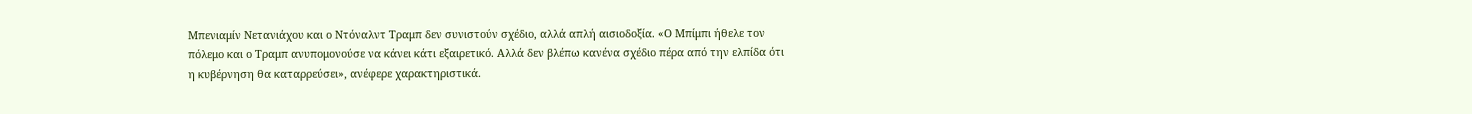Μπενιαμίν Νετανιάχου και ο Ντόναλντ Τραμπ δεν συνιστούν σχέδιο, αλλά απλή αισιοδοξία. «Ο Μπίμπι ήθελε τον πόλεμο και ο Τραμπ ανυπομονούσε να κάνει κάτι εξαιρετικό. Αλλά δεν βλέπω κανένα σχέδιο πέρα από την ελπίδα ότι η κυβέρνηση θα καταρρεύσει», ανέφερε χαρακτηριστικά.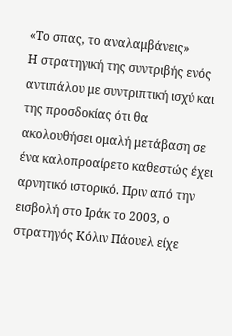«Το σπας, το αναλαμβάνεις»
Η στρατηγική της συντριβής ενός αντιπάλου με συντριπτική ισχύ και της προσδοκίας ότι θα ακολουθήσει ομαλή μετάβαση σε ένα καλοπροαίρετο καθεστώς έχει αρνητικό ιστορικό. Πριν από την εισβολή στο Ιράκ το 2003, ο στρατηγός Κόλιν Πάουελ είχε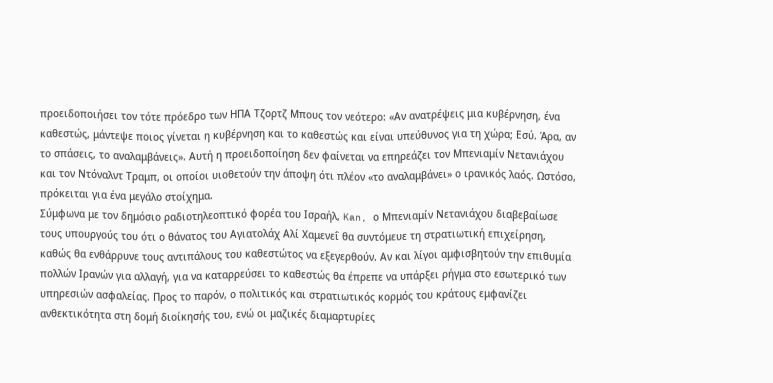προειδοποιήσει τον τότε πρόεδρο των ΗΠΑ Τζορτζ Μπους τον νεότερο: «Αν ανατρέψεις μια κυβέρνηση, ένα καθεστώς, μάντεψε ποιος γίνεται η κυβέρνηση και το καθεστώς και είναι υπεύθυνος για τη χώρα; Εσύ. Άρα, αν το σπάσεις, το αναλαμβάνεις». Αυτή η προειδοποίηση δεν φαίνεται να επηρεάζει τον Μπενιαμίν Νετανιάχου και τον Ντόναλντ Τραμπ, οι οποίοι υιοθετούν την άποψη ότι πλέον «το αναλαμβάνει» ο ιρανικός λαός. Ωστόσο, πρόκειται για ένα μεγάλο στοίχημα.
Σύμφωνα με τον δημόσιο ραδιοτηλεοπτικό φορέα του Ισραήλ, Kan, ο Μπενιαμίν Νετανιάχου διαβεβαίωσε τους υπουργούς του ότι ο θάνατος του Αγιατολάχ Αλί Χαμενεΐ θα συντόμευε τη στρατιωτική επιχείρηση, καθώς θα ενθάρρυνε τους αντιπάλους του καθεστώτος να εξεγερθούν. Αν και λίγοι αμφισβητούν την επιθυμία πολλών Ιρανών για αλλαγή, για να καταρρεύσει το καθεστώς θα έπρεπε να υπάρξει ρήγμα στο εσωτερικό των υπηρεσιών ασφαλείας. Προς το παρόν, ο πολιτικός και στρατιωτικός κορμός του κράτους εμφανίζει ανθεκτικότητα στη δομή διοίκησής του, ενώ οι μαζικές διαμαρτυρίες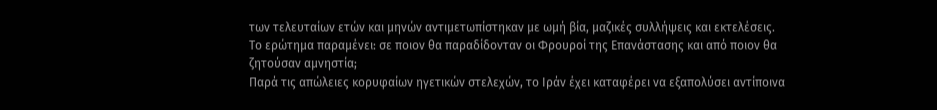των τελευταίων ετών και μηνών αντιμετωπίστηκαν με ωμή βία, μαζικές συλλήψεις και εκτελέσεις. Το ερώτημα παραμένει: σε ποιον θα παραδίδονταν οι Φρουροί της Επανάστασης και από ποιον θα ζητούσαν αμνηστία;
Παρά τις απώλειες κορυφαίων ηγετικών στελεχών, το Ιράν έχει καταφέρει να εξαπολύσει αντίποινα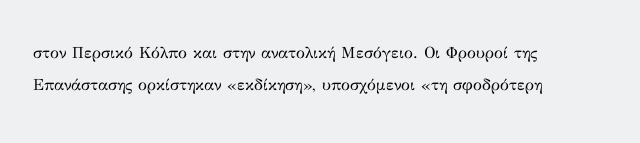στον Περσικό Κόλπο και στην ανατολική Μεσόγειο. Οι Φρουροί της Επανάστασης ορκίστηκαν «εκδίκηση», υποσχόμενοι «τη σφοδρότερη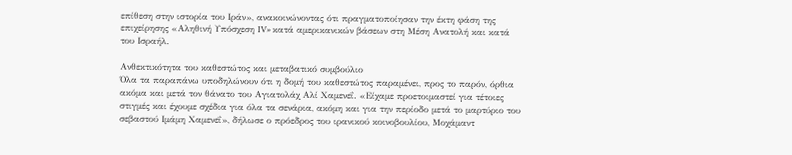επίθεση στην ιστορία του Ιράν», ανακοινώνοντας ότι πραγματοποίησαν την έκτη φάση της επιχείρησης «Αληθινή Υπόσχεση IV» κατά αμερικανικών βάσεων στη Μέση Ανατολή και κατά του Ισραήλ.

Ανθεκτικότητα του καθεστώτος και μεταβατικό συμβούλιο
Όλα τα παραπάνω υποδηλώνουν ότι η δομή του καθεστώτος παραμένει, προς το παρόν, όρθια ακόμα και μετά τον θάνατο του Αγιατολάχ Αλί Χαμενεΐ. «Είχαμε προετοιμαστεί για τέτοιες στιγμές και έχουμε σχέδια για όλα τα σενάρια, ακόμη και για την περίοδο μετά το μαρτύριο του σεβαστού Ιμάμη Χαμενεΐ», δήλωσε ο πρόεδρος του ιρανικού κοινοβουλίου, Μοχάμαντ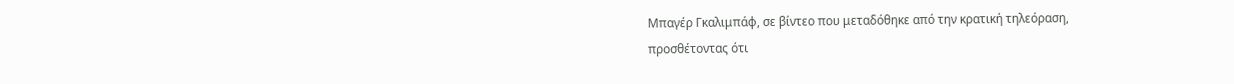Μπαγέρ Γκαλιμπάφ, σε βίντεο που μεταδόθηκε από την κρατική τηλεόραση, προσθέτοντας ότι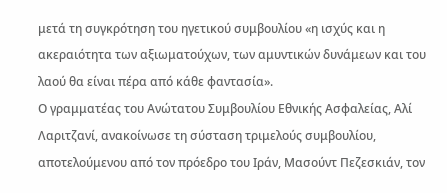μετά τη συγκρότηση του ηγετικού συμβουλίου «η ισχύς και η ακεραιότητα των αξιωματούχων, των αμυντικών δυνάμεων και του λαού θα είναι πέρα από κάθε φαντασία».
Ο γραμματέας του Ανώτατου Συμβουλίου Εθνικής Ασφαλείας, Αλί Λαριτζανί, ανακοίνωσε τη σύσταση τριμελούς συμβουλίου, αποτελούμενου από τον πρόεδρο του Ιράν, Μασούντ Πεζεσκιάν, τον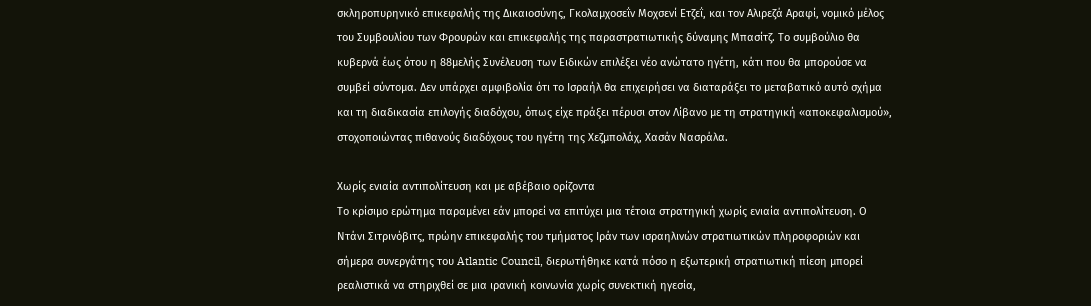σκληροπυρηνικό επικεφαλής της Δικαιοσύνης, Γκολαμχοσεΐν Μοχσενί Ετζεΐ, και τον Αλιρεζά Αραφί, νομικό μέλος του Συμβουλίου των Φρουρών και επικεφαλής της παραστρατιωτικής δύναμης Μπασίτζ. Το συμβούλιο θα κυβερνά έως ότου η 88μελής Συνέλευση των Ειδικών επιλέξει νέο ανώτατο ηγέτη, κάτι που θα μπορούσε να συμβεί σύντομα. Δεν υπάρχει αμφιβολία ότι το Ισραήλ θα επιχειρήσει να διαταράξει το μεταβατικό αυτό σχήμα και τη διαδικασία επιλογής διαδόχου, όπως είχε πράξει πέρυσι στον Λίβανο με τη στρατηγική «αποκεφαλισμού», στοχοποιώντας πιθανούς διαδόχους του ηγέτη της Χεζμπολάχ, Χασάν Νασράλα.

Χωρίς ενιαία αντιπολίτευση και με αβέβαιο ορίζοντα
Το κρίσιμο ερώτημα παραμένει εάν μπορεί να επιτύχει μια τέτοια στρατηγική χωρίς ενιαία αντιπολίτευση. Ο Ντάνι Σιτρινόβιτς, πρώην επικεφαλής του τμήματος Ιράν των ισραηλινών στρατιωτικών πληροφοριών και σήμερα συνεργάτης του Atlantic Council, διερωτήθηκε κατά πόσο η εξωτερική στρατιωτική πίεση μπορεί ρεαλιστικά να στηριχθεί σε μια ιρανική κοινωνία χωρίς συνεκτική ηγεσία,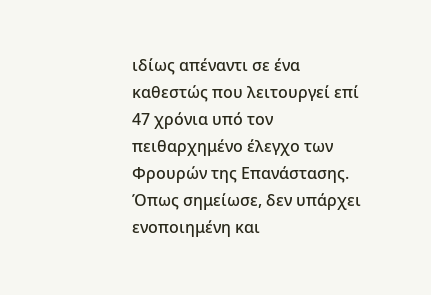ιδίως απέναντι σε ένα καθεστώς που λειτουργεί επί 47 χρόνια υπό τον πειθαρχημένο έλεγχο των Φρουρών της Επανάστασης. Όπως σημείωσε, δεν υπάρχει ενοποιημένη και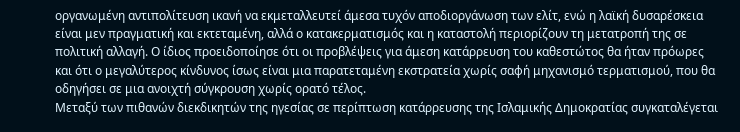οργανωμένη αντιπολίτευση ικανή να εκμεταλλευτεί άμεσα τυχόν αποδιοργάνωση των ελίτ, ενώ η λαϊκή δυσαρέσκεια είναι μεν πραγματική και εκτεταμένη, αλλά ο κατακερματισμός και η καταστολή περιορίζουν τη μετατροπή της σε πολιτική αλλαγή. Ο ίδιος προειδοποίησε ότι οι προβλέψεις για άμεση κατάρρευση του καθεστώτος θα ήταν πρόωρες και ότι ο μεγαλύτερος κίνδυνος ίσως είναι μια παρατεταμένη εκστρατεία χωρίς σαφή μηχανισμό τερματισμού, που θα οδηγήσει σε μια ανοιχτή σύγκρουση χωρίς ορατό τέλος.
Μεταξύ των πιθανών διεκδικητών της ηγεσίας σε περίπτωση κατάρρευσης της Ισλαμικής Δημοκρατίας συγκαταλέγεται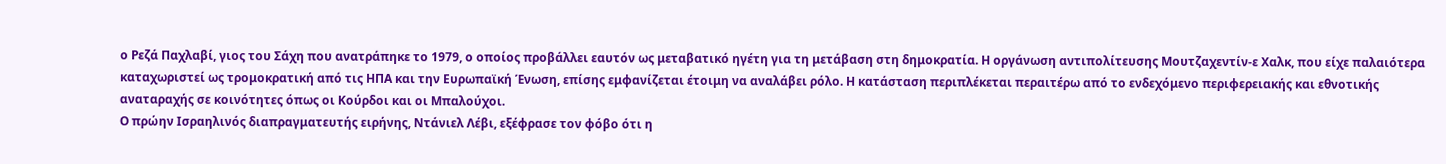ο Ρεζά Παχλαβί, γιος του Σάχη που ανατράπηκε το 1979, ο οποίος προβάλλει εαυτόν ως μεταβατικό ηγέτη για τη μετάβαση στη δημοκρατία. Η οργάνωση αντιπολίτευσης Μουτζαχεντίν-ε Χαλκ, που είχε παλαιότερα καταχωριστεί ως τρομοκρατική από τις ΗΠΑ και την Ευρωπαϊκή Ένωση, επίσης εμφανίζεται έτοιμη να αναλάβει ρόλο. Η κατάσταση περιπλέκεται περαιτέρω από το ενδεχόμενο περιφερειακής και εθνοτικής αναταραχής σε κοινότητες όπως οι Κούρδοι και οι Μπαλούχοι.
Ο πρώην Ισραηλινός διαπραγματευτής ειρήνης, Ντάνιελ Λέβι, εξέφρασε τον φόβο ότι η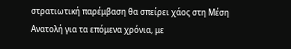στρατιωτική παρέμβαση θα σπείρει χάος στη Μέση Ανατολή για τα επόμενα χρόνια, με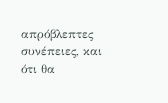απρόβλεπτες συνέπειες, και ότι θα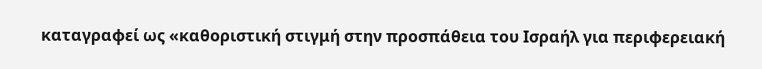καταγραφεί ως «καθοριστική στιγμή στην προσπάθεια του Ισραήλ για περιφερειακή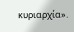κυριαρχία».